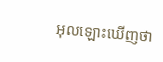អុលឡោះឃើញថា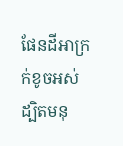ផែនដីអាក្រក់ខូចអស់ ដ្បិតមនុ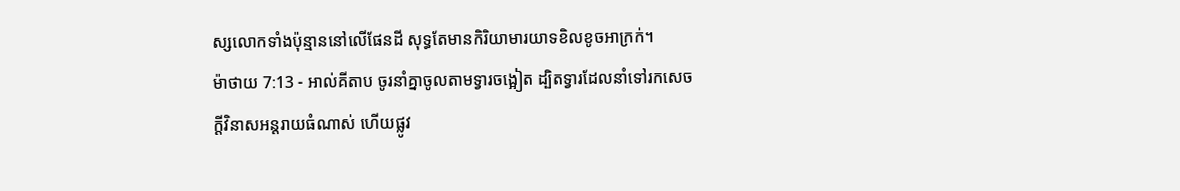ស្សលោកទាំងប៉ុន្មាននៅលើផែនដី សុទ្ធតែមានកិរិយាមារយាទខិលខូចអាក្រក់។
ម៉ាថាយ 7:13 - អាល់គីតាប ចូរនាំគ្នាចូលតាមទ្វារចង្អៀត ដ្បិតទ្វារដែលនាំទៅរកសេចក្ដីវិនាសអន្ដរាយធំណាស់ ហើយផ្លូវ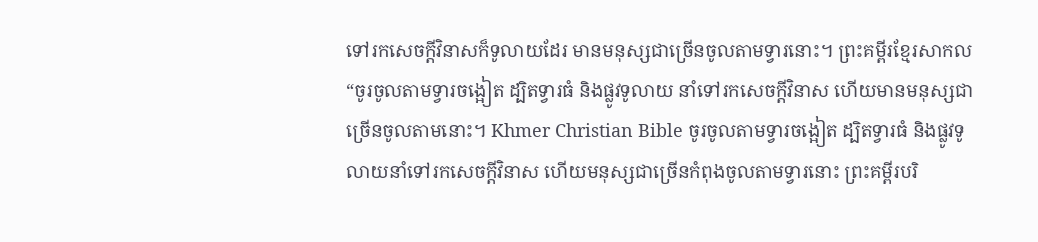ទៅរកសេចក្តីវិនាសក៏ទូលាយដែរ មានមនុស្សជាច្រើនចូលតាមទ្វារនោះ។ ព្រះគម្ពីរខ្មែរសាកល “ចូរចូលតាមទ្វារចង្អៀត ដ្បិតទ្វារធំ និងផ្លូវទូលាយ នាំទៅរកសេចក្ដីវិនាស ហើយមានមនុស្សជាច្រើនចូលតាមនោះ។ Khmer Christian Bible ចូរចូលតាមទ្វារចង្អៀត ដ្បិតទ្វារធំ និងផ្លូវទូលាយនាំទៅរកសេចក្ដីវិនាស ហើយមនុស្សជាច្រើនកំពុងចូលតាមទ្វារនោះ ព្រះគម្ពីរបរិ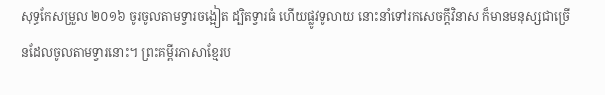សុទ្ធកែសម្រួល ២០១៦ ចូរចូលតាមទ្វារចង្អៀត ដ្បិតទ្វារធំ ហើយផ្លូវទូលាយ នោះនាំទៅរកសេចក្តីវិនាស ក៏មានមនុស្សជាច្រើនដែលចូលតាមទ្វារនោះ។ ព្រះគម្ពីរភាសាខ្មែរប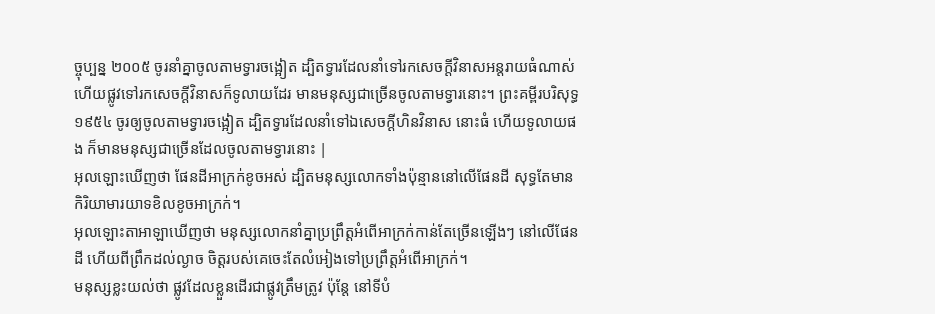ច្ចុប្បន្ន ២០០៥ ចូរនាំគ្នាចូលតាមទ្វារចង្អៀត ដ្បិតទ្វារដែលនាំទៅរកសេចក្ដីវិនាសអន្តរាយធំណាស់ ហើយផ្លូវទៅរកសេចក្ដីវិនាសក៏ទូលាយដែរ មានមនុស្សជាច្រើនចូលតាមទ្វារនោះ។ ព្រះគម្ពីរបរិសុទ្ធ ១៩៥៤ ចូរឲ្យចូលតាមទ្វារចង្អៀត ដ្បិតទ្វារដែលនាំទៅឯសេចក្ដីហិនវិនាស នោះធំ ហើយទូលាយផង ក៏មានមនុស្សជាច្រើនដែលចូលតាមទ្វារនោះ |
អុលឡោះឃើញថា ផែនដីអាក្រក់ខូចអស់ ដ្បិតមនុស្សលោកទាំងប៉ុន្មាននៅលើផែនដី សុទ្ធតែមានកិរិយាមារយាទខិលខូចអាក្រក់។
អុលឡោះតាអាឡាឃើញថា មនុស្សលោកនាំគ្នាប្រព្រឹត្តអំពើអាក្រក់កាន់តែច្រើនឡើងៗ នៅលើផែនដី ហើយពីព្រឹកដល់ល្ងាច ចិត្តរបស់គេចេះតែលំអៀងទៅប្រព្រឹត្តអំពើអាក្រក់។
មនុស្សខ្លះយល់ថា ផ្លូវដែលខ្លួនដើរជាផ្លូវត្រឹមត្រូវ ប៉ុន្តែ នៅទីបំ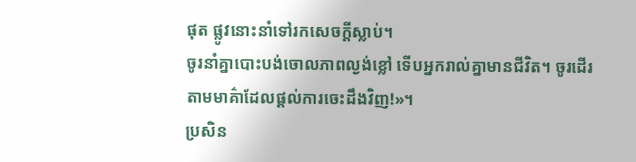ផុត ផ្លូវនោះនាំទៅរកសេចក្ដីស្លាប់។
ចូរនាំគ្នាបោះបង់ចោលភាពល្ងង់ខ្លៅ ទើបអ្នករាល់គ្នាមានជីវិត។ ចូរដើរតាមមាគ៌ាដែលផ្ដល់ការចេះដឹងវិញ!»។
ប្រសិន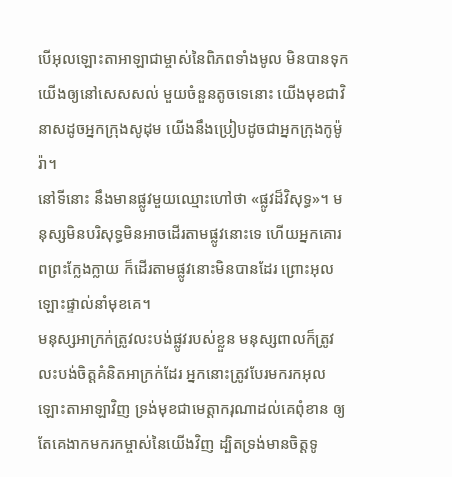បើអុលឡោះតាអាឡាជាម្ចាស់នៃពិភពទាំងមូល មិនបានទុកយើងឲ្យនៅសេសសល់ មួយចំនួនតូចទេនោះ យើងមុខជាវិនាសដូចអ្នកក្រុងសូដុម យើងនឹងប្រៀបដូចជាអ្នកក្រុងកូម៉ូរ៉ា។
នៅទីនោះ នឹងមានផ្លូវមួយឈ្មោះហៅថា «ផ្លូវដ៏វិសុទ្ធ»។ មនុស្សមិនបរិសុទ្ធមិនអាចដើរតាមផ្លូវនោះទេ ហើយអ្នកគោរពព្រះក្លែងក្លាយ ក៏ដើរតាមផ្លូវនោះមិនបានដែរ ព្រោះអុលឡោះផ្ទាល់នាំមុខគេ។
មនុស្សអាក្រក់ត្រូវលះបង់ផ្លូវរបស់ខ្លួន មនុស្សពាលក៏ត្រូវលះបង់ចិត្តគំនិតអាក្រក់ដែរ អ្នកនោះត្រូវបែរមករកអុលឡោះតាអាឡាវិញ ទ្រង់មុខជាមេត្តាករុណាដល់គេពុំខាន ឲ្យតែគេងាកមករកម្ចាស់នៃយើងវិញ ដ្បិតទ្រង់មានចិត្តទូ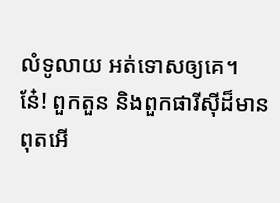លំទូលាយ អត់ទោសឲ្យគេ។
នែ៎! ពួកតួន និងពួកផារីស៊ីដ៏មានពុតអើ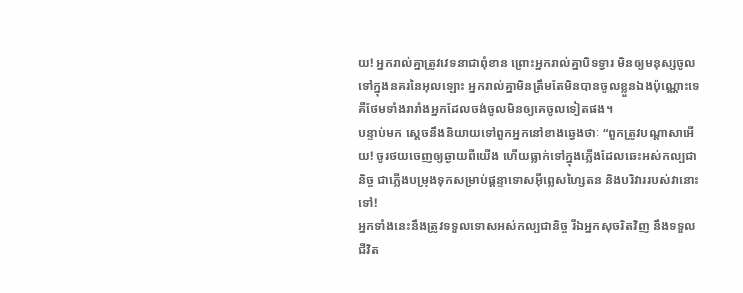យ! អ្នករាល់គ្នាត្រូវវេទនាជាពុំខាន ព្រោះអ្នករាល់គ្នាបិទទ្វារ មិនឲ្យមនុស្សចូលទៅក្នុងនគរនៃអុលឡោះ អ្នករាល់គ្នាមិនត្រឹមតែមិនបានចូលខ្លួនឯងប៉ុណ្ណោះទេ គឺថែមទាំងរារាំងអ្នកដែលចង់ចូលមិនឲ្យគេចូលទៀតផង។
បន្ទាប់មក ស្តេចនឹងនិយាយទៅពួកអ្នកនៅខាងឆ្វេងថាៈ “ពួកត្រូវបណ្ដាសាអើយ! ចូរថយចេញឲ្យឆ្ងាយពីយើង ហើយធ្លាក់ទៅក្នុងភ្លើងដែលឆេះអស់កល្បជានិច្ច ជាភ្លើងបម្រុងទុកសម្រាប់ផ្ដន្ទាទោសអ៊ីព្លេសហ្សៃតន និងបរិវាររបស់វានោះទៅ!
អ្នកទាំងនេះនឹងត្រូវទទួលទោសអស់កល្បជានិច្ច រីឯអ្នកសុចរិតវិញ នឹងទទួលជីវិត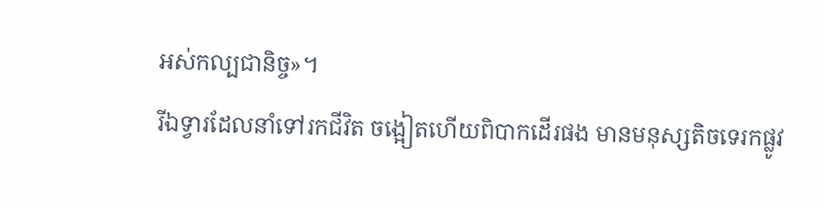អស់កល្បជានិច្ច»។
រីឯទ្វារដែលនាំទៅរកជីវិត ចង្អៀតហើយពិបាកដើរផង មានមនុស្សតិចទេរកផ្លូវ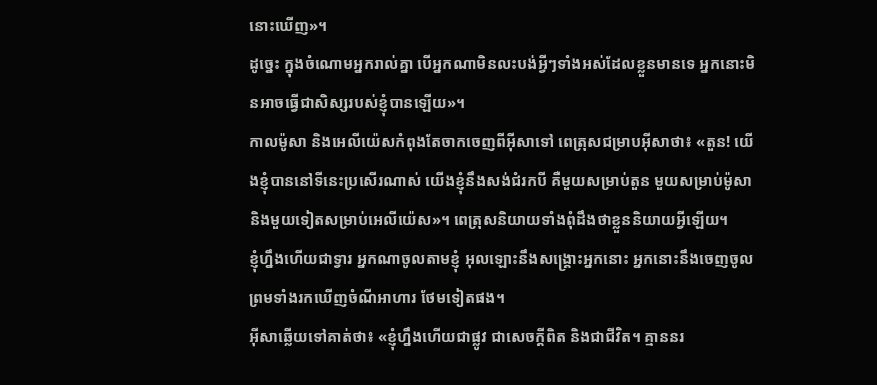នោះឃើញ»។
ដូច្នេះ ក្នុងចំណោមអ្នករាល់គ្នា បើអ្នកណាមិនលះបង់អ្វីៗទាំងអស់ដែលខ្លួនមានទេ អ្នកនោះមិនអាចធ្វើជាសិស្សរបស់ខ្ញុំបានឡើយ»។
កាលម៉ូសា និងអេលីយ៉េសកំពុងតែចាកចេញពីអ៊ីសាទៅ ពេត្រុសជម្រាបអ៊ីសាថា៖ «តួន! យើងខ្ញុំបាននៅទីនេះប្រសើរណាស់ យើងខ្ញុំនឹងសង់ជំរកបី គឺមួយសម្រាប់តួន មួយសម្រាប់ម៉ូសា និងមួយទៀតសម្រាប់អេលីយ៉េស»។ ពេត្រុសនិយាយទាំងពុំដឹងថាខ្លួននិយាយអ្វីឡើយ។
ខ្ញុំហ្នឹងហើយជាទ្វារ អ្នកណាចូលតាមខ្ញុំ អុលឡោះនឹងសង្គ្រោះអ្នកនោះ អ្នកនោះនឹងចេញចូល ព្រមទាំងរកឃើញចំណីអាហារ ថែមទៀតផង។
អ៊ីសាឆ្លើយទៅគាត់ថា៖ «ខ្ញុំហ្នឹងហើយជាផ្លូវ ជាសេចក្ដីពិត និងជាជីវិត។ គ្មាននរ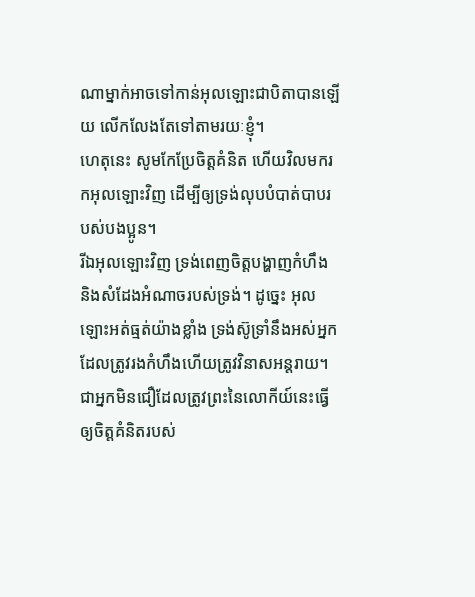ណាម្នាក់អាចទៅកាន់អុលឡោះជាបិតាបានឡើយ លើកលែងតែទៅតាមរយៈខ្ញុំ។
ហេតុនេះ សូមកែប្រែចិត្ដគំនិត ហើយវិលមករកអុលឡោះវិញ ដើម្បីឲ្យទ្រង់លុបបំបាត់បាបរបស់បងប្អូន។
រីឯអុលឡោះវិញ ទ្រង់ពេញចិត្តបង្ហាញកំហឹង និងសំដែងអំណាចរបស់ទ្រង់។ ដូច្នេះ អុលឡោះអត់ធ្មត់យ៉ាងខ្លាំង ទ្រង់ស៊ូទ្រាំនឹងអស់អ្នកដែលត្រូវរងកំហឹងហើយត្រូវវិនាសអន្ដរាយ។
ជាអ្នកមិនជឿដែលត្រូវព្រះនៃលោកីយ៍នេះធ្វើឲ្យចិត្ដគំនិតរបស់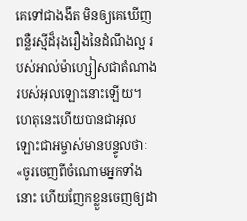គេទៅជាងងឹត មិនឲ្យគេឃើញពន្លឺរស្មីដ៏រុងរឿងនៃដំណឹងល្អ របស់អាល់ម៉ាហ្សៀសជាតំណាង របស់អុលឡោះនោះឡើយ។
ហេតុនេះហើយបានជាអុលឡោះជាអម្ចាស់មានបន្ទូលថាៈ «ចូរចេញពីចំណោមអ្នកទាំងនោះ ហើយញែកខ្លួនចេញឲ្យដា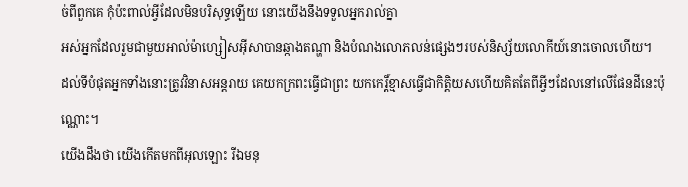ច់ពីពួកគេ កុំប៉ះពាល់អ្វីដែលមិនបរិសុទ្ធឡើយ នោះយើងនឹងទទួលអ្នករាល់គ្នា
អស់អ្នកដែលរួមជាមួយអាល់ម៉ាហ្សៀសអ៊ីសាបានឆ្កាងតណ្ហា និងបំណងលោភលន់ផ្សេងៗរបស់និស្ស័យលោកីយ៍នោះចោលហើយ។
ដល់ទីបំផុតអ្នកទាំងនោះត្រូវវិនាសអន្ដរាយ គេយកក្រពះធ្វើជាព្រះ យកកេរ្ដិ៍ខ្មាសធ្វើជាកិត្ដិយសហើយគិតតែពីអ្វីៗដែលនៅលើផែនដីនេះប៉ុណ្ណោះ។
យើងដឹងថា យើងកើតមកពីអុលឡោះ រីឯមនុ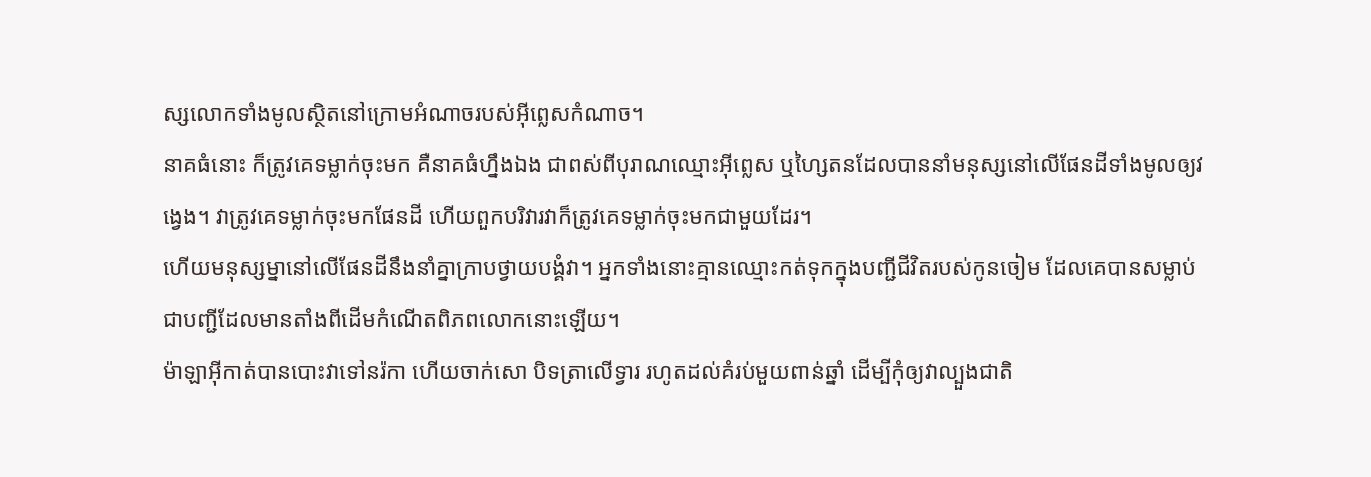ស្សលោកទាំងមូលស្ថិតនៅក្រោមអំណាចរបស់អ៊ីព្លេសកំណាច។
នាគធំនោះ ក៏ត្រូវគេទម្លាក់ចុះមក គឺនាគធំហ្នឹងឯង ជាពស់ពីបុរាណឈ្មោះអ៊ីព្លេស ឬហ្សៃតនដែលបាននាំមនុស្សនៅលើផែនដីទាំងមូលឲ្យវង្វេង។ វាត្រូវគេទម្លាក់ចុះមកផែនដី ហើយពួកបរិវារវាក៏ត្រូវគេទម្លាក់ចុះមកជាមួយដែរ។
ហើយមនុស្សម្នានៅលើផែនដីនឹងនាំគ្នាក្រាបថ្វាយបង្គំវា។ អ្នកទាំងនោះគ្មានឈ្មោះកត់ទុកក្នុងបញ្ជីជីវិតរបស់កូនចៀម ដែលគេបានសម្លាប់ ជាបញ្ជីដែលមានតាំងពីដើមកំណើតពិភពលោកនោះឡើយ។
ម៉ាឡាអ៊ីកាត់បានបោះវាទៅនរ៉កា ហើយចាក់សោ បិទត្រាលើទ្វារ រហូតដល់គំរប់មួយពាន់ឆ្នាំ ដើម្បីកុំឲ្យវាល្បួងជាតិ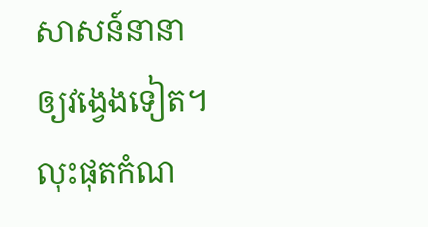សាសន៍នានាឲ្យវង្វេងទៀត។ លុះផុតកំណ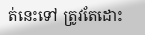ត់នេះទៅ ត្រូវតែដោះ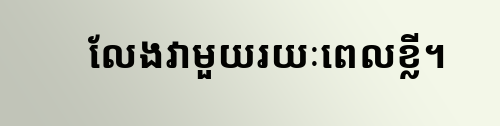លែងវាមួយរយៈពេលខ្លី។